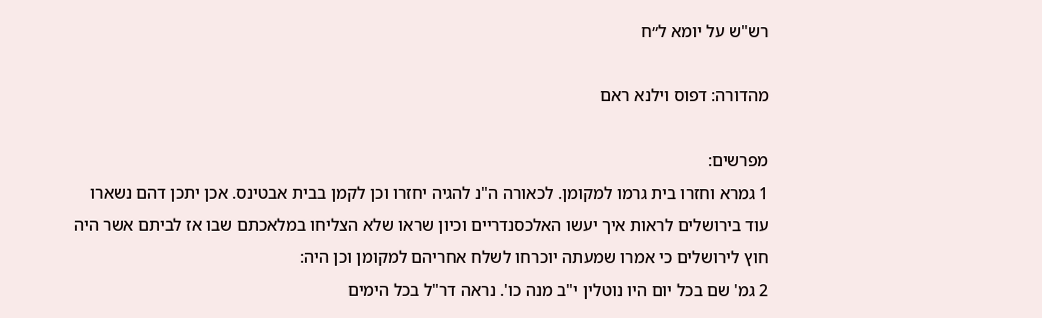רש"ש על יומא ל״ח

מהדורה: דפוס וילנא ראם

מפרשים:
1 גמרא וחזרו בית גרמו למקומן. לכאורה ה"נ להגיה יחזרו וכן לקמן בבית אבטינס. אכן יתכן דהם נשארו עוד בירושלים לראות איך יעשו האלכסנדריים וכיון שראו שלא הצליחו במלאכתם שבו אז לביתם אשר היה חוץ לירושלים כי אמרו שמעתה יוכרחו לשלח אחריהם למקומן וכן היה:
2 גמ' שם בכל יום היו נוטלין י"ב מנה כו'. נראה דר"ל בכל הימים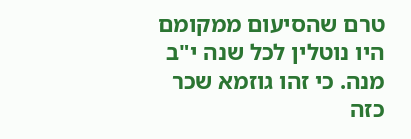טרם שהסיעום ממקומם היו נוטלין לכל שנה י"ב מנה. כי זהו גוזמא שכר כזה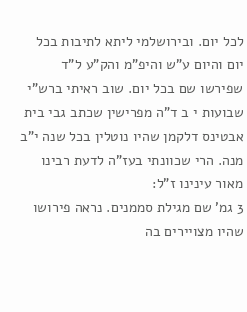לכל יום. ובירושלמי ליתא לתיבות בכל יום והיום ע"ש והיפ"מ והק"ע ל"ד שפירשו שם בכל יום. שוב ראיתי ברש"י שבועות י ב ד"ה מפרישין שכתב גבי בית אבטינס דלקמן שהיו נוטלין בכל שנה י"ב מנה. הרי שכוונתי בעז"ה לדעת רבינו מאור עינינו ז"ל:
3 גמ' שם מגילת סממנים. נראה פירושו שהיו מצויירים בה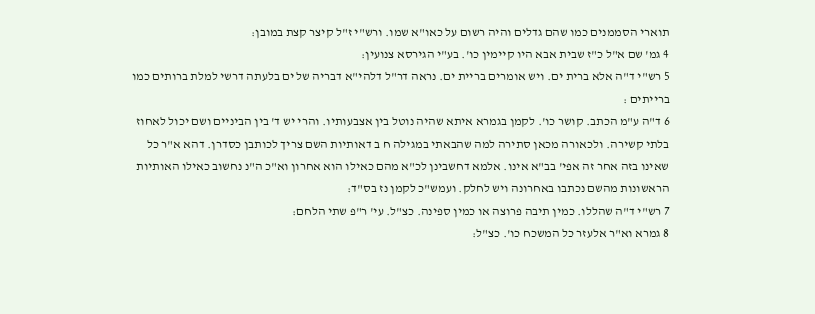תוארי הסממנים כמו שהם גדלים והיה רשום על כאו"א שמו. ורש"י ז"ל קיצר קצת במובן:
4 גמ' שם א"ל כ"ז שבית אבא היו קיימין כו'. בע"י הגירסא צנועין:
5 רש"י ד"ה אלא ברית ים. ויש אומרים בריית ים. נראה דר"ל דלהי"א דבריה של ים בלעתה דרשי למלת ברותים כמו ברייתים :
6 ד"ה ע"מ הכתב. קושר כו'. לקמן בגמרא איתא שהיה נוטל בין אצבעותיו. והרי יש ד' בין הביניים ושם יכול לאחוז בלתי קשירה. ולכאורה מכאן סתירה למה שהבאתי במגילה ח ב דאותיות השם צריך לכותבן כסדרן. דהא א"ר כל שאינו בזה אחר זה אפי' בב"א אינו. אלמא דחשבינן לכ"א מהם כאילו הוא אחרון וא"כ ה"נ נחשוב כאילו האותיות הראשונות מהשם נכתבו באחרונה ויש לחלק. ועמש"כ לקמן נז בס"ד:
7 רש"י ד"ה שהללו. כמין תיבה פרוצה או כמין ספינה. כצ"ל. עי' ר"פ שתי הלחם:
8 גמרא וא"ר אלעזר כל המשכח כו'. כצ"ל: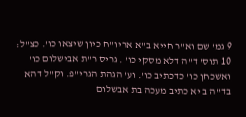9 גמ' שם וא"ר חייא ב"א אריו"ח כיון שיצאו כו'. כצ"ל:
10 תוס' ד"ה דלא מסקי כו' . גריס ר"ת אבישלום כו' ואשכחן כו' כדכתיב כו'. וע' הגהת הגרי"פ. וק"ל דהא בד"ה ב יא כתיב מעכה בת אבשלום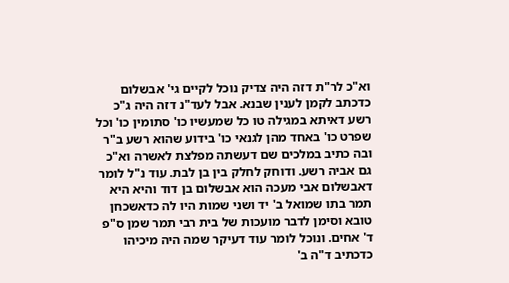וא"כ לר"ת דזה היה צדיק נוכל לקיים גי' אבשלום כדכתב לקמן לענין שבנא. אבל לעד"נ דזה היה ג"כ רשע דאיתא במגילה טו כל שמעשיו כו' סתומין כו' וכל שפרט כו' באחד מהן לגנאי כו' בידוע שהוא רשע ב"ר ובה כתיב במלכים שם דעשתה מפלצת לאשרה וא"כ גם אביה רשע. ודוחק לחלק בין בן לבת. עוד נ"ל לומר דאבשלום אבי מעכה הוא אבשלום בן דוד והיא היא תמר בתו שמואל ב' יד ושני שמות היו לה כדאשכחן טובא וסימן לדבר מועכות של בית רבי תמר שמן ס"פ ד' אחים. ונוכל לומר עוד דעיקר שמה היה מיכיהו כדכתיב ד"ה ב'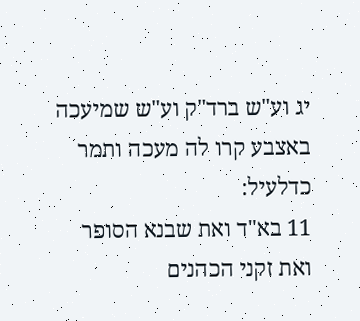יג וע"ש ברד"ק וע"ש שמיעכה באצבע קרו לה מעכה ותמר כדלעיל:
11 בא"ד ואת שבנא הסופר ואת זקני הכהנים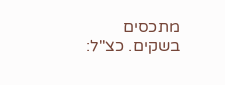מתכסים בשקים. כצ"ל: